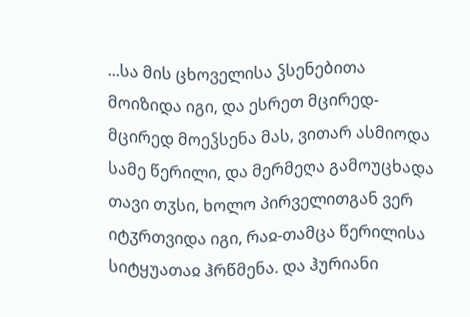...სა მის ცხოველისა ჴსენებითა მოიზიდა იგი, და ესრეთ მცირედ-მცირედ მოეჴსენა მას, ვითარ ასმიოდა სამე წერილი, და მერმეღა გამოუცხადა თავი თჳსი, ხოლო პირველითგან ვერ იტჳრთვიდა იგი, რაჲ-თამცა წერილისა სიტყუათაჲ ჰრწმენა. და ჰურიანი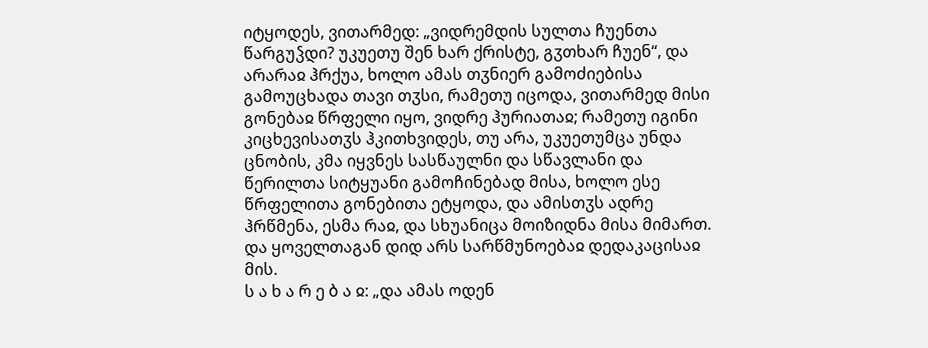იტყოდეს, ვითარმედ: „ვიდრემდის სულთა ჩუენთა წარგუჴდი? უკუეთუ შენ ხარ ქრისტე, გჳთხარ ჩუენ“, და არარაჲ ჰრქუა, ხოლო ამას თჳნიერ გამოძიებისა გამოუცხადა თავი თჳსი, რამეთუ იცოდა, ვითარმედ მისი გონებაჲ წრფელი იყო, ვიდრე ჰურიათაჲ; რამეთუ იგინი კიცხევისათჳს ჰკითხვიდეს, თუ არა, უკუეთუმცა უნდა ცნობის, კმა იყვნეს სასწაულნი და სწავლანი და წერილთა სიტყუანი გამოჩინებად მისა, ხოლო ესე წრფელითა გონებითა ეტყოდა, და ამისთჳს ადრე ჰრწმენა, ესმა რაჲ, და სხუანიცა მოიზიდნა მისა მიმართ. და ყოველთაგან დიდ არს სარწმუნოებაჲ დედაკაცისაჲ მის.
ს ა ხ ა რ ე ბ ა ჲ: „და ამას ოდენ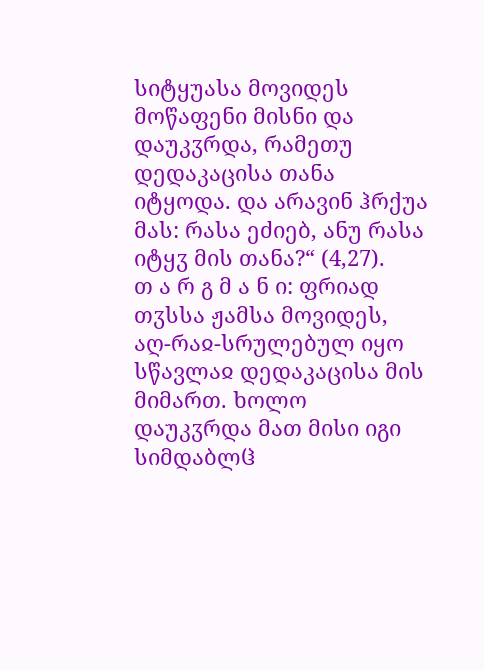სიტყუასა მოვიდეს მოწაფენი მისნი და დაუკჳრდა, რამეთუ დედაკაცისა თანა იტყოდა. და არავინ ჰრქუა მას: რასა ეძიებ, ანუ რასა იტყჳ მის თანა?“ (4,27).
თ ა რ გ მ ა ნ ი: ფრიად თჳსსა ჟამსა მოვიდეს, აღ-რაჲ-სრულებულ იყო სწავლაჲ დედაკაცისა მის მიმართ. ხოლო დაუკჳრდა მათ მისი იგი სიმდაბლჱ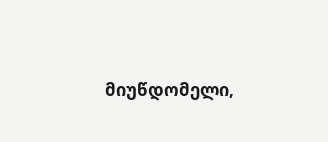მიუწდომელი,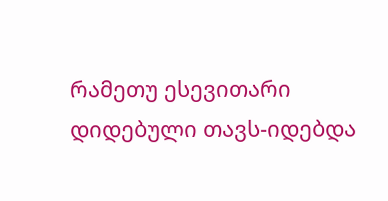რამეთუ ესევითარი დიდებული თავს-იდებდა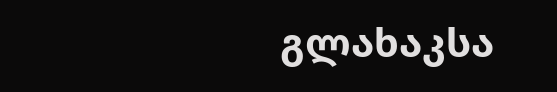გლახაკსა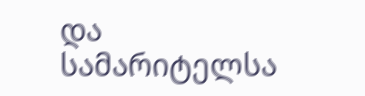და სამარიტელსა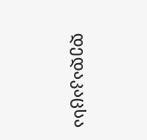დედაკაცსა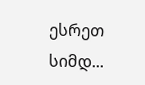ესრეთ სიმდ...